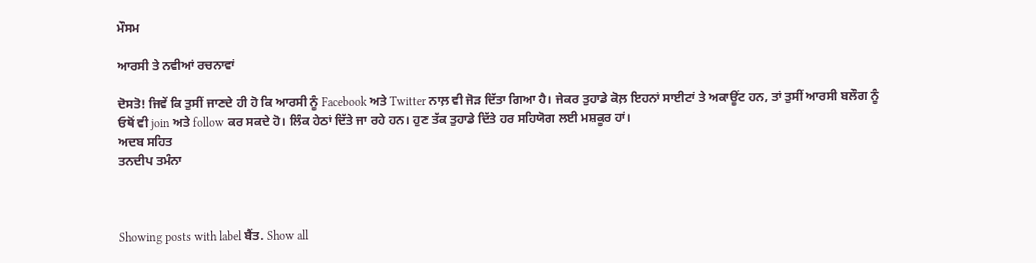ਮੌਸਮ

ਆਰਸੀ ਤੇ ਨਵੀਆਂ ਰਚਨਾਵਾਂ

ਦੋਸਤੋ! ਜਿਵੇਂ ਕਿ ਤੁਸੀਂ ਜਾਣਦੇ ਹੀ ਹੋ ਕਿ ਆਰਸੀ ਨੂੰ Facebook ਅਤੇ Twitter ਨਾਲ਼ ਵੀ ਜੋੜ ਦਿੱਤਾ ਗਿਆ ਹੈ। ਜੇਕਰ ਤੁਹਾਡੇ ਕੋਲ਼ ਇਹਨਾਂ ਸਾਈਟਾਂ ਤੇ ਅਕਾਊਂਟ ਹਨ, ਤਾਂ ਤੁਸੀਂ ਆਰਸੀ ਬਲੌਗ ਨੂੰ ਓਥੋਂ ਵੀ join ਅਤੇ follow ਕਰ ਸਕਦੇ ਹੋ। ਲਿੰਕ ਹੇਠਾਂ ਦਿੱਤੇ ਜਾ ਰਹੇ ਹਨ। ਹੁਣ ਤੱਕ ਤੁਹਾਡੇ ਦਿੱਤੇ ਹਰ ਸਹਿਯੋਗ ਲਈ ਮਸ਼ਕੂਰ ਹਾਂ।
ਅਦਬ ਸਹਿਤ
ਤਨਦੀਪ ਤਮੰਨਾ



Showing posts with label ਬੈਂਤ. Show all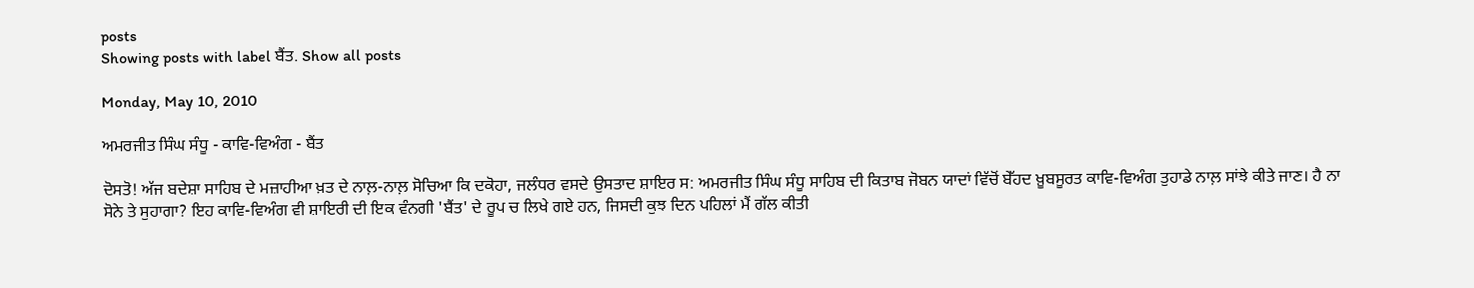posts
Showing posts with label ਬੈਂਤ. Show all posts

Monday, May 10, 2010

ਅਮਰਜੀਤ ਸਿੰਘ ਸੰਧੂ - ਕਾਵਿ-ਵਿਅੰਗ - ਬੈਂਤ

ਦੋਸਤੋ! ਅੱਜ ਬਦੇਸ਼ਾ ਸਾਹਿਬ ਦੇ ਮਜ਼ਾਹੀਆ ਖ਼ਤ ਦੇ ਨਾਲ਼-ਨਾਲ਼ ਸੋਚਿਆ ਕਿ ਦਕੋਹਾ, ਜਲੰਧਰ ਵਸਦੇ ਉਸਤਾਦ ਸ਼ਾਇਰ ਸ: ਅਮਰਜੀਤ ਸਿੰਘ ਸੰਧੂ ਸਾਹਿਬ ਦੀ ਕਿਤਾਬ ਜੋਬਨ ਯਾਦਾਂ ਵਿੱਚੋਂ ਬੇੱਹਦ ਖ਼ੂਬਸੂਰਤ ਕਾਵਿ-ਵਿਅੰਗ ਤੁਹਾਡੇ ਨਾਲ਼ ਸਾਂਝੇ ਕੀਤੇ ਜਾਣ। ਹੈ ਨਾ ਸੋਨੇ ਤੇ ਸੁਹਾਗਾ? ਇਹ ਕਾਵਿ-ਵਿਅੰਗ ਵੀ ਸ਼ਾਇਰੀ ਦੀ ਇਕ ਵੰਨਗੀ 'ਬੈਂਤ' ਦੇ ਰੂਪ ਚ ਲਿਖੇ ਗਏ ਹਨ, ਜਿਸਦੀ ਕੁਝ ਦਿਨ ਪਹਿਲਾਂ ਮੈਂ ਗੱਲ ਕੀਤੀ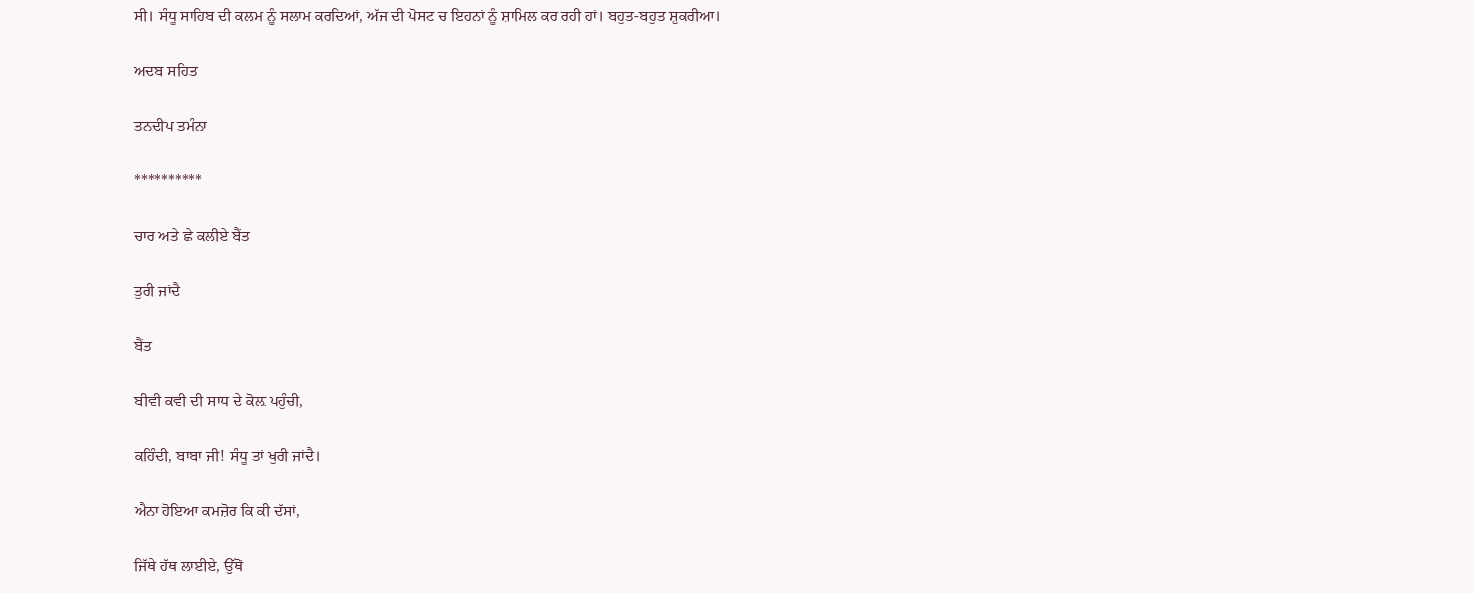ਸੀ। ਸੰਧੂ ਸਾਹਿਬ ਦੀ ਕਲਮ ਨੂੰ ਸਲਾਮ ਕਰਦਿਆਂ, ਅੱਜ ਦੀ ਪੋਸਟ ਚ ਇਹਨਾਂ ਨੂੰ ਸ਼ਾਮਿਲ ਕਰ ਰਹੀ ਹਾਂ। ਬਹੁਤ-ਬਹੁਤ ਸ਼ੁਕਰੀਆ।

ਅਦਬ ਸਹਿਤ

ਤਨਦੀਪ ਤਮੰਨਾ

**********

ਚਾਰ ਅਤੇ ਛੇ ਕਲੀਏ ਬੈਂਤ

ਤੁਰੀ ਜਾਂਦੈ

ਬੈਂਤ

ਬੀਵੀ ਕਵੀ ਦੀ ਸਾਧ ਦੇ ਕੋਲ਼ ਪਹੁੰਚੀ,

ਕਹਿੰਦੀ, ਬਾਬਾ ਜੀ! ਸੰਧੂ ਤਾਂ ਖੁਰੀ ਜਾਂਦੈ।

ਐਨਾ ਹੋਇਆ ਕਮਜ਼ੋਰ ਕਿ ਕੀ ਦੱਸਾਂ,

ਜਿੱਥੇ ਹੱਥ ਲਾਈਏ, ਉੱਥੋਂ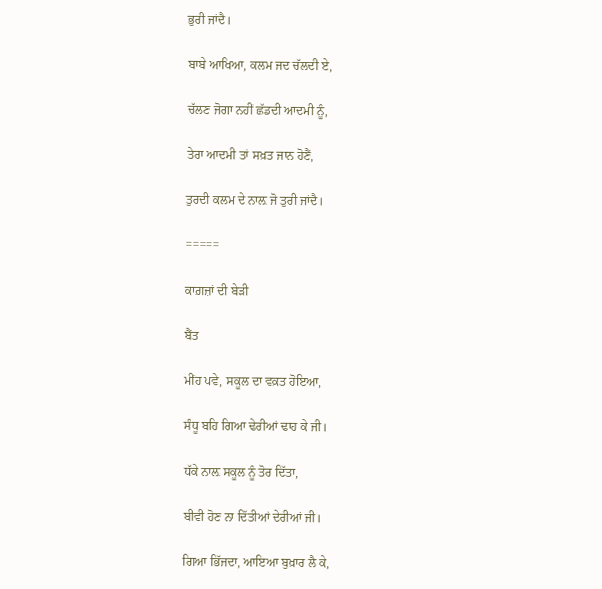ਭੁਰੀ ਜਾਂਦੈ।

ਬਾਬੇ ਆਖਿਆ, ਕਲਮ ਜਦ ਚੱਲਦੀ ਏ,

ਚੱਲਣ ਜੋਗਾ ਨਹੀਂ ਛੱਡਦੀ ਆਦਮੀ ਨੂੰ,

ਤੇਰਾ ਆਦਮੀ ਤਾਂ ਸਖ਼ਤ ਜਾਨ ਹੋਣੈਂ,

ਤੁਰਦੀ ਕਲਮ ਦੇ ਨਾਲ਼ ਜੋ ਤੁਰੀ ਜਾਂਦੈ।

=====

ਕਾਗ਼ਜ਼ਾਂ ਦੀ ਬੇੜੀ

ਬੈਂਤ

ਮੀਂਹ ਪਵੇ, ਸਕੂਲ ਦਾ ਵਕ਼ਤ ਹੋਇਆ,

ਸੰਧੂ ਬਹਿ ਗਿਆ ਢੇਰੀਆਂ ਢਾਹ ਕੇ ਜੀ।

ਧੱਕੇ ਨਾਲ਼ ਸਕੂਲ ਨੂੰ ਤੋਰ ਦਿੱਤਾ,

ਬੀਵੀ ਹੋਣ ਨਾ ਦਿੱਤੀਆਂ ਦੇਰੀਆਂ ਜੀ।

ਗਿਆ ਭਿੱਜਦਾ, ਆਇਆ ਬੁਖ਼ਾਰ ਲੈ ਕੇ,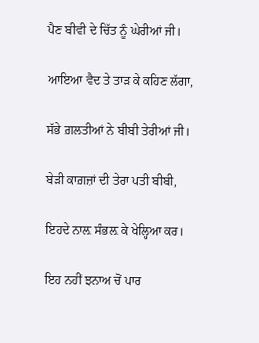ਪੈਣ ਬੀਵੀ ਦੇ ਚਿੱਤ ਨੂੰ ਘੇਰੀਆਂ ਜੀ।

ਆਇਆ ਵੈਦ ਤੇ ਤਾੜ ਕੇ ਕਹਿਣ ਲੱਗਾ,

ਸੱਭੇ ਗ਼ਲਤੀਆਂ ਨੇ ਬੀਬੀ ਤੇਰੀਆਂ ਜੀ।

ਬੇੜੀ ਕਾਗ਼ਜ਼ਾਂ ਦੀ ਤੇਰਾ ਪਤੀ ਬੀਬੀ,

ਇਹਦੇ ਨਾਲ਼ ਸੰਭਲ਼ ਕੇ ਖੇਲ੍ਹਿਆ ਕਰ।

ਇਹ ਨਹੀਂ ਝਨਾਅ ਚੋਂ ਪਾਰ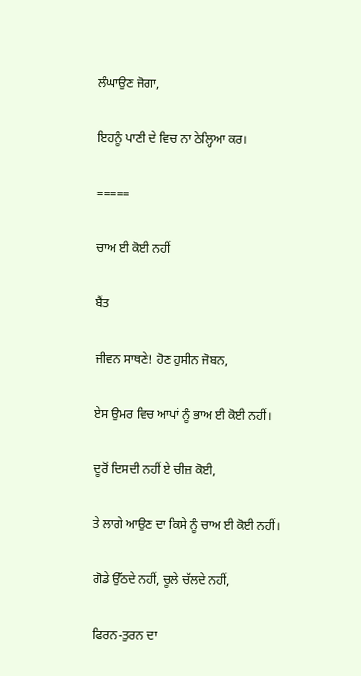ਲੰਘਾਉਣ ਜੋਗਾ,

ਇਹਨੂੰ ਪਾਣੀ ਦੇ ਵਿਚ ਨਾ ਠੇਲ੍ਹਿਆ ਕਰ।

=====

ਚਾਅ ਈ ਕੋਈ ਨਹੀਂ

ਬੈਂਤ

ਜੀਵਨ ਸਾਥਣੇ! ਹੋਣ ਹੁਸੀਨ ਜੋਬਨ,

ਏਸ ਉਮਰ ਵਿਚ ਆਪਾਂ ਨੂੰ ਭਾਅ ਈ ਕੋਈ ਨਹੀਂ।

ਦੂਰੋਂ ਦਿਸਦੀ ਨਹੀਂ ਏ ਚੀਜ਼ ਕੋਈ,

ਤੇ ਲਾਗੇ ਆਉਣ ਦਾ ਕਿਸੇ ਨੂੰ ਚਾਅ ਈ ਕੋਈ ਨਹੀਂ।

ਗੋਡੇ ਉੱਠਦੇ ਨਹੀਂ, ਚੂਲੇ ਚੱਲਦੇ ਨਹੀਂ,

ਫਿਰਨ-ਤੁਰਨ ਦਾ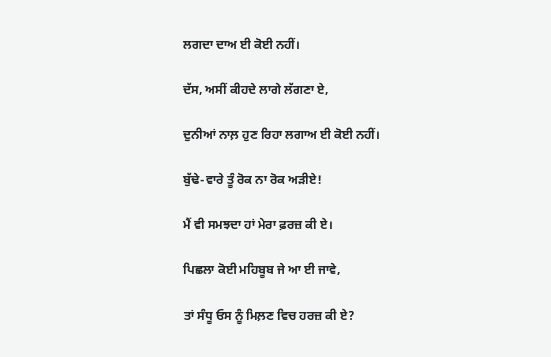ਲਗਦਾ ਦਾਅ ਈ ਕੋਈ ਨਹੀਂ।

ਦੱਸ, ਅਸੀਂ ਕੀਹਦੇ ਲਾਗੇ ਲੱਗਣਾ ਏ,

ਦੁਨੀਆਂ ਨਾਲ਼ ਹੁਣ ਰਿਹਾ ਲਗਾਅ ਈ ਕੋਈ ਨਹੀਂ।

ਬੁੱਢੇ-ਵਾਰੇ ਤੂੰ ਰੋਕ ਨਾ ਰੋਕ ਅੜੀਏ!

ਮੈਂ ਵੀ ਸਮਝਦਾ ਹਾਂ ਮੇਰਾ ਫ਼ਰਜ਼ ਕੀ ਏ।

ਪਿਛਲਾ ਕੋਈ ਮਹਿਬੂਬ ਜੇ ਆ ਈ ਜਾਵੇ,

ਤਾਂ ਸੰਧੂ ਓਸ ਨੂੰ ਮਿਲ਼ਣ ਵਿਚ ਹਰਜ਼ ਕੀ ਏ?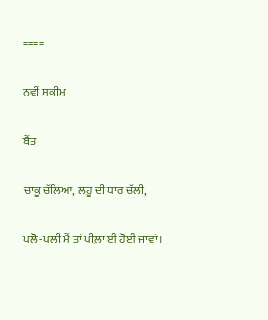====

ਨਵੀਂ ਸਕੀਮ

ਬੈਂਤ

ਚਾਕੂ ਚੱਲਿਆ, ਲਹੂ ਦੀ ਧਾਰ ਚੱਲੀ,

ਪਲੋ-ਪਲੀ ਮੈਂ ਤਾਂ ਪੀਲ਼ਾ ਈ ਹੋਈ ਜਾਵਾਂ।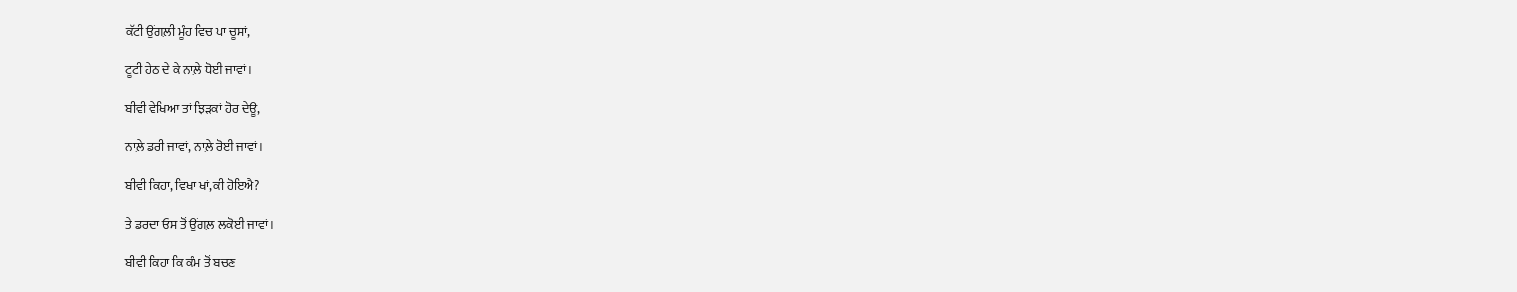ਕੱਟੀ ਉਂਗਲ਼ੀ ਮੂੰਹ ਵਿਚ ਪਾ ਚੂਸਾਂ,

ਟੂਟੀ ਹੇਠ ਦੇ ਕੇ ਨਾਲ਼ੇ ਧੋਈ ਜਾਵਾਂ।

ਬੀਵੀ ਵੇਖਿਆ ਤਾਂ ਝਿੜਕਾਂ ਹੋਰ ਦੇਊ,

ਨਾਲ਼ੇ ਡਰੀ ਜਾਵਾਂ, ਨਾਲ਼ੇ ਰੋਈ ਜਾਵਾਂ।

ਬੀਵੀ ਕਿਹਾ, ਵਿਖਾ ਖਾਂ,ਕੀ ਹੋਇਐ?

ਤੇ ਡਰਦਾ ਓਸ ਤੋਂ ਉਂਗਲ਼ ਲਕੋਈ ਜਾਵਾਂ।

ਬੀਵੀ ਕਿਹਾ ਕਿ ਕੰਮ ਤੋਂ ਬਚਣ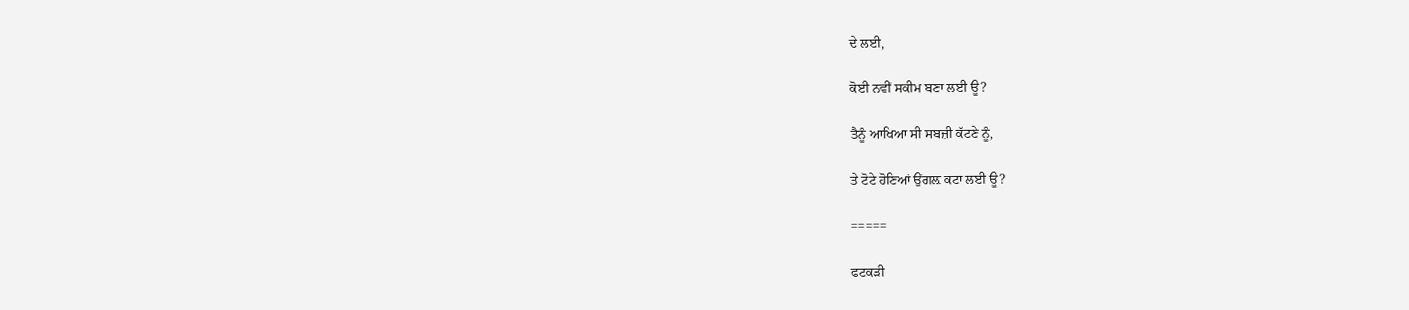ਦੇ ਲਈ,

ਕੋਈ ਨਵੀਂ ਸਕੀਮ ਬਣਾ ਲਈ ਊ?

ਤੈਨੂੰ ਆਖਿਆ ਸੀ ਸਬਜ਼ੀ ਕੱਟਣੇ ਨੂੰ,

ਤੇ ਟੋਟੇ ਹੋਣਿਆਂ ਉਂਗਲ਼ ਕਟਾ ਲਈ ਊ?

=====

ਫਟਕੜੀ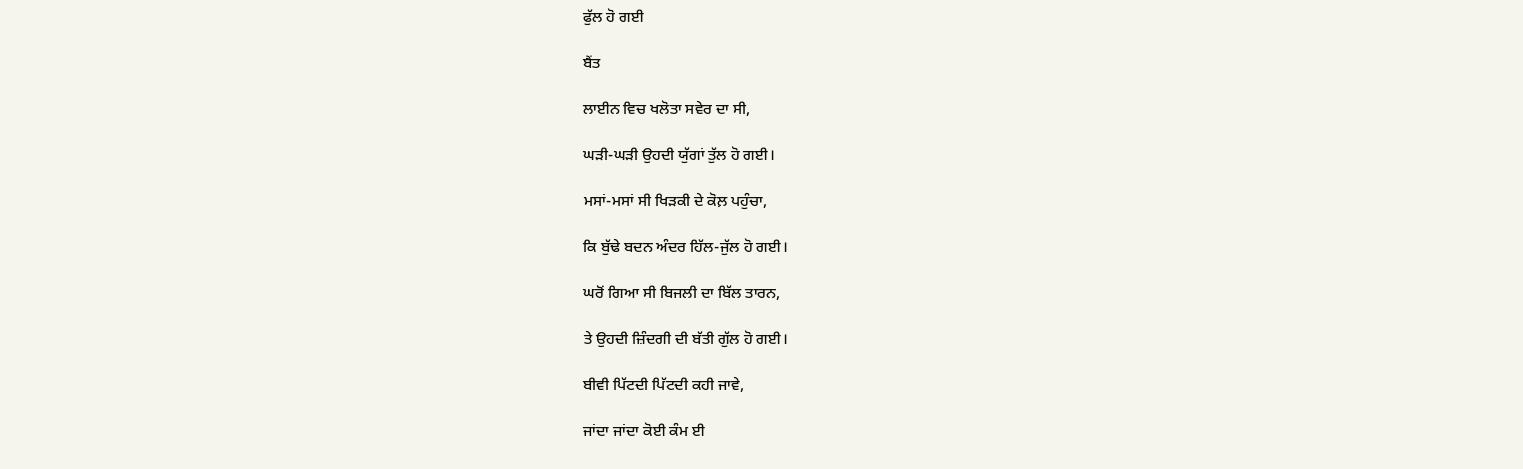ਫੁੱਲ ਹੋ ਗਈ

ਬੈਂਤ

ਲਾਈਨ ਵਿਚ ਖਲੋਤਾ ਸਵੇਰ ਦਾ ਸੀ,

ਘੜੀ-ਘੜੀ ਉਹਦੀ ਯੁੱਗਾਂ ਤੁੱਲ ਹੋ ਗਈ।

ਮਸਾਂ-ਮਸਾਂ ਸੀ ਖਿੜਕੀ ਦੇ ਕੋਲ਼ ਪਹੁੰਚਾ,

ਕਿ ਬੁੱਢੇ ਬਦਨ ਅੰਦਰ ਹਿੱਲ-ਜੁੱਲ ਹੋ ਗਈ।

ਘਰੋਂ ਗਿਆ ਸੀ ਬਿਜਲੀ ਦਾ ਬਿੱਲ ਤਾਰਨ,

ਤੇ ਉਹਦੀ ਜ਼ਿੰਦਗੀ ਦੀ ਬੱਤੀ ਗੁੱਲ ਹੋ ਗਈ।

ਬੀਵੀ ਪਿੱਟਦੀ ਪਿੱਟਦੀ ਕਹੀ ਜਾਵੇ,

ਜਾਂਦਾ ਜਾਂਦਾ ਕੋਈ ਕੰਮ ਈ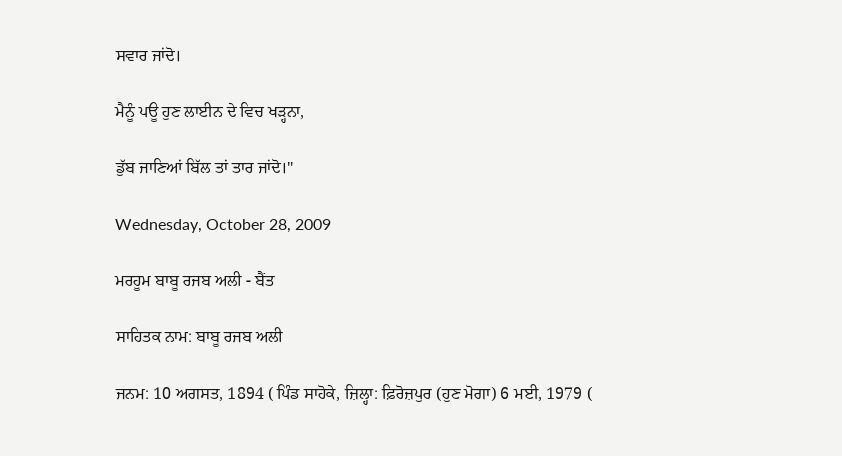ਸਵਾਰ ਜਾਂਦੋ।

ਮੈਨੂੰ ਪਊ ਹੁਣ ਲਾਈਨ ਦੇ ਵਿਚ ਖੜ੍ਹਨਾ,

ਡੁੱਬ ਜਾਣਿਆਂ ਬਿੱਲ ਤਾਂ ਤਾਰ ਜਾਂਦੋ।"

Wednesday, October 28, 2009

ਮਰਹੂਮ ਬਾਬੂ ਰਜਬ ਅਲੀ - ਬੈਂਤ

ਸਾਹਿਤਕ ਨਾਮ: ਬਾਬੂ ਰਜਬ ਅਲੀ

ਜਨਮ: 10 ਅਗਸਤ, 1894 ( ਪਿੰਡ ਸਾਹੋਕੇ, ਜ਼ਿਲ੍ਹਾ: ਫ਼ਿਰੋਜ਼ਪੁਰ (ਹੁਣ ਮੋਗਾ) 6 ਮਈ, 1979 (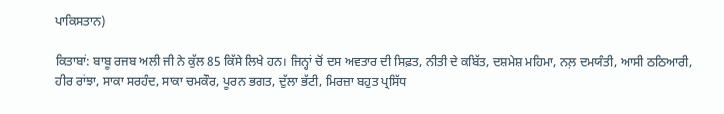ਪਾਕਿਸਤਾਨ)

ਕਿਤਾਬਾਂ: ਬਾਬੂ ਰਜਬ ਅਲੀ ਜੀ ਨੇ ਕੁੱਲ 85 ਕਿੱਸੇ ਲਿਖੇ ਹਨ। ਜਿਨ੍ਹਾਂ ਚੋਂ ਦਸ ਅਵਤਾਰ ਦੀ ਸਿਫ਼ਤ, ਨੀਤੀ ਦੇ ਕਬਿੱਤ, ਦਸ਼ਮੇਸ਼ ਮਹਿਮਾ, ਨਲ਼ ਦਮਯੰਤੀ, ਆਸੀ ਠਠਿਆਰੀ, ਹੀਰ ਰਾਂਝਾ, ਸਾਕਾ ਸਰਹੰਦ, ਸਾਕਾ ਚਮਕੌਰ, ਪੂਰਨ ਭਗਤ, ਦੁੱਲਾ ਭੱਟੀ, ਮਿਰਜ਼ਾ ਬਹੁਤ ਪ੍ਰਸਿੱਧ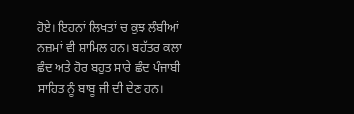ਹੋਏ। ਇਹਨਾਂ ਲਿਖਤਾਂ ਚ ਕੁਝ ਲੰਬੀਆਂ ਨਜ਼ਮਾਂ ਵੀ ਸ਼ਾਮਿਲ ਹਨ। ਬਹੱਤਰ ਕਲਾ ਛੰਦ ਅਤੇ ਹੋਰ ਬਹੁਤ ਸਾਰੇ ਛੰਦ ਪੰਜਾਬੀ ਸਾਹਿਤ ਨੂੰ ਬਾਬੂ ਜੀ ਦੀ ਦੇਣ ਹਨ।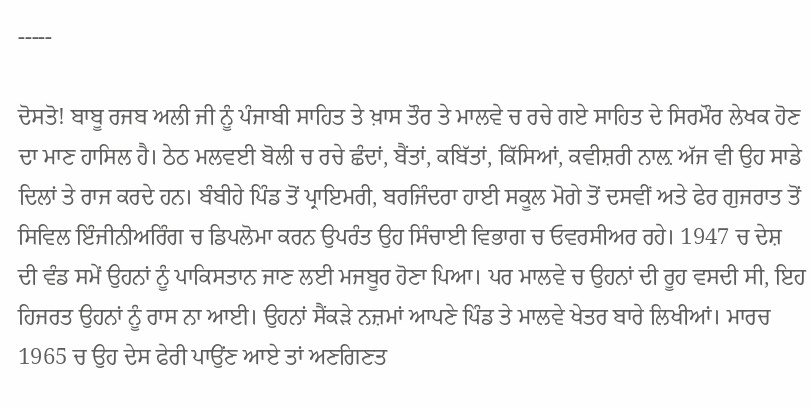-----

ਦੋਸਤੋ! ਬਾਬੂ ਰਜਬ ਅਲੀ ਜੀ ਨੂੰ ਪੰਜਾਬੀ ਸਾਹਿਤ ਤੇ ਖ਼ਾਸ ਤੌਰ ਤੇ ਮਾਲਵੇ ਚ ਰਚੇ ਗਏ ਸਾਹਿਤ ਦੇ ਸਿਰਮੌਰ ਲੇਖਕ ਹੋਣ ਦਾ ਮਾਣ ਹਾਸਿਲ ਹੈ। ਠੇਠ ਮਲਵਈ ਬੋਲੀ ਚ ਰਚੇ ਛੰਦਾਂ, ਬੈਂਤਾਂ, ਕਬਿੱਤਾਂ, ਕਿੱਸਿਆਂ, ਕਵੀਸ਼ਰੀ ਨਾਲ਼ ਅੱਜ ਵੀ ਉਹ ਸਾਡੇ ਦਿਲਾਂ ਤੇ ਰਾਜ ਕਰਦੇ ਹਨ। ਬੰਬੀਹੇ ਪਿੰਡ ਤੋਂ ਪ੍ਰਾਇਮਰੀ, ਬਰਜਿੰਦਰਾ ਹਾਈ ਸਕੂਲ ਮੋਗੇ ਤੋਂ ਦਸਵੀਂ ਅਤੇ ਫੇਰ ਗੁਜਰਾਤ ਤੋਂ ਸਿਵਿਲ ਇੰਜੀਨੀਅਰਿੰਗ ਚ ਡਿਪਲੋਮਾ ਕਰਨ ਉਪਰੰਤ ਉਹ ਸਿੰਚਾਈ ਵਿਭਾਗ ਚ ਓਵਰਸੀਅਰ ਰਹੇ। 1947 ਚ ਦੇਸ਼ ਦੀ ਵੰਡ ਸਮੇਂ ਉਹਨਾਂ ਨੂੰ ਪਾਕਿਸਤਾਨ ਜਾਣ ਲਈ ਮਜਬੂਰ ਹੋਣਾ ਪਿਆ। ਪਰ ਮਾਲਵੇ ਚ ਉਹਨਾਂ ਦੀ ਰੂਹ ਵਸਦੀ ਸੀ, ਇਹ ਹਿਜਰਤ ਉਹਨਾਂ ਨੂੰ ਰਾਸ ਨਾ ਆਈ। ਉਹਨਾਂ ਸੈਂਕੜੇ ਨਜ਼ਮਾਂ ਆਪਣੇ ਪਿੰਡ ਤੇ ਮਾਲਵੇ ਖੇਤਰ ਬਾਰੇ ਲਿਖੀਆਂ। ਮਾਰਚ 1965 ਚ ਉਹ ਦੇਸ ਫੇਰੀ ਪਾਉਂਣ ਆਏ ਤਾਂ ਅਣਗਿਣਤ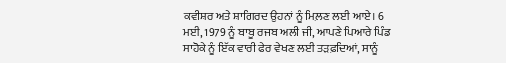ਕਵੀਸ਼ਰ ਅਤੇ ਸ਼ਾਗਿਰਦ ਉਹਨਾਂ ਨੂੰ ਮਿਲ਼ਣ ਲਈ ਆਏ। 6 ਮਈ, 1979 ਨੂੰ ਬਾਬੂ ਰਜਬ ਅਲੀ ਜੀ, ਆਪਣੇ ਪਿਆਰੇ ਪਿੰਡ ਸਾਹੋਕੇ ਨੂੰ ਇੱਕ ਵਾਰੀ ਫੇਰ ਵੇਖਣ ਲਈ ਤੜਫ਼ਦਿਆਂ, ਸਾਨੂੰ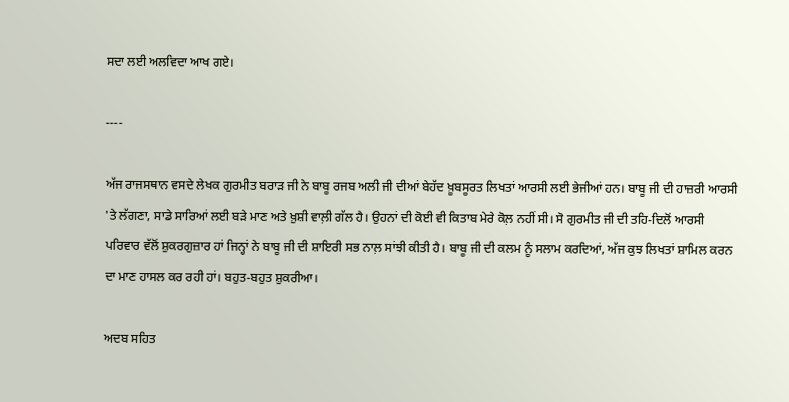ਸਦਾ ਲਈ ਅਲਵਿਦਾ ਆਖ ਗਏ।

----

ਅੱਜ ਰਾਜਸਥਾਨ ਵਸਦੇ ਲੇਖਕ ਗੁਰਮੀਤ ਬਰਾੜ ਜੀ ਨੇ ਬਾਬੂ ਰਜਬ ਅਲੀ ਜੀ ਦੀਆਂ ਬੇਹੱਦ ਖ਼ੂਬਸੂਰਤ ਲਿਖਤਾਂ ਆਰਸੀ ਲਈ ਭੇਜੀਆਂ ਹਨ। ਬਾਬੂ ਜੀ ਦੀ ਹਾਜ਼ਰੀ ਆਰਸੀ 'ਤੇ ਲੱਗਣਾ, ਸਾਡੇ ਸਾਰਿਆਂ ਲਈ ਬੜੇ ਮਾਣ ਅਤੇ ਖ਼ੁਸ਼ੀ ਵਾਲ਼ੀ ਗੱਲ ਹੈ। ਉਹਨਾਂ ਦੀ ਕੋਈ ਵੀ ਕਿਤਾਬ ਮੇਰੇ ਕੋਲ਼ ਨਹੀਂ ਸੀ। ਸੋ ਗੁਰਮੀਤ ਜੀ ਦੀ ਤਹਿ-ਦਿਲੋਂ ਆਰਸੀ ਪਰਿਵਾਰ ਵੱਲੋਂ ਸ਼ੁਕਰਗੁਜ਼ਾਰ ਹਾਂ ਜਿਨ੍ਹਾਂ ਨੇ ਬਾਬੂ ਜੀ ਦੀ ਸ਼ਾਇਰੀ ਸਭ ਨਾਲ਼ ਸਾਂਝੀ ਕੀਤੀ ਹੈ। ਬਾਬੂ ਜੀ ਦੀ ਕਲਮ ਨੂੰ ਸਲਾਮ ਕਰਦਿਆਂ, ਅੱਜ ਕੁਝ ਲਿਖਤਾਂ ਸ਼ਾਮਿਲ ਕਰਨ ਦਾ ਮਾਣ ਹਾਸਲ ਕਰ ਰਹੀ ਹਾਂ। ਬਹੁਤ-ਬਹੁਤ ਸ਼ੁਕਰੀਆ।

ਅਦਬ ਸਹਿਤ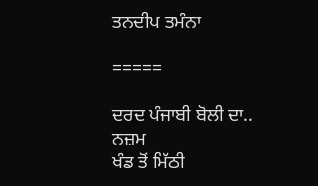ਤਨਦੀਪ ਤਮੰਨਾ

=====

ਦਰਦ ਪੰਜਾਬੀ ਬੋਲੀ ਦਾ..
ਨਜ਼ਮ
ਖੰਡ ਤੋਂ ਮਿੱਠੀ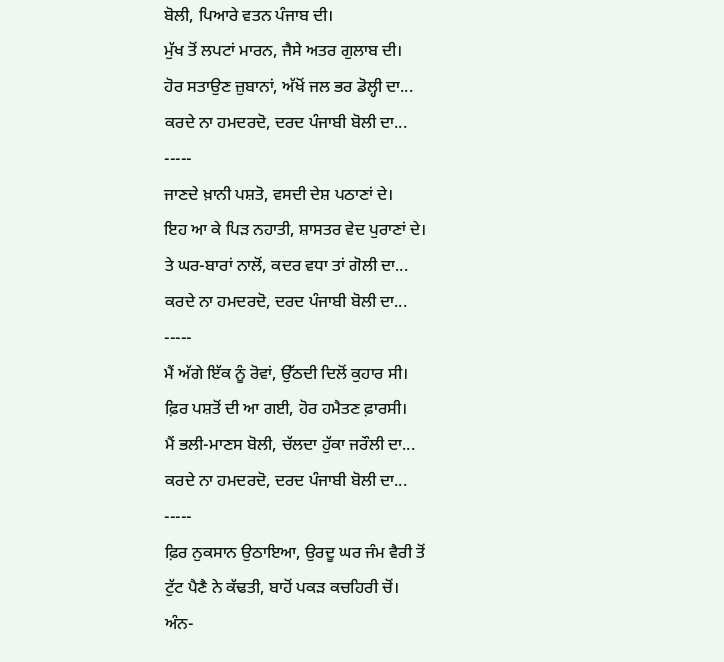ਬੋਲੀ, ਪਿਆਰੇ ਵਤਨ ਪੰਜਾਬ ਦੀ।
ਮੁੱਖ ਤੋਂ ਲਪਟਾਂ ਮਾਰਨ, ਜੈਸੇ ਅਤਰ ਗੁਲਾਬ ਦੀ।
ਹੋਰ ਸਤਾਉਣ ਜ਼ੁਬਾਨਾਂ, ਅੱਖੋਂ ਜਲ ਭਰ ਡੋਲ੍ਹੀ ਦਾ...
ਕਰਦੇ ਨਾ ਹਮਦਰਦੋ, ਦਰਦ ਪੰਜਾਬੀ ਬੋਲੀ ਦਾ...
-----
ਜਾਣਦੇ ਖ਼ਾਨੀ ਪਸ਼ਤੋ, ਵਸਦੀ ਦੇਸ਼ ਪਠਾਣਾਂ ਦੇ।
ਇਹ ਆ ਕੇ ਪਿੜ ਨਹਾਤੀ, ਸ਼ਾਸਤਰ ਵੇਦ ਪੁਰਾਣਾਂ ਦੇ।
ਤੇ ਘਰ-ਬਾਰਾਂ ਨਾਲੋਂ, ਕਦਰ ਵਧਾ ਤਾਂ ਗੋਲੀ ਦਾ...
ਕਰਦੇ ਨਾ ਹਮਦਰਦੋ, ਦਰਦ ਪੰਜਾਬੀ ਬੋਲੀ ਦਾ...
-----
ਮੈਂ ਅੱਗੇ ਇੱਕ ਨੂੰ ਰੋਵਾਂ, ਉੱਠਦੀ ਦਿਲੋਂ ਕੁਹਾਰ ਸੀ।
ਫ਼ਿਰ ਪਸ਼ਤੋਂ ਦੀ ਆ ਗਈ, ਹੋਰ ਹਮੈਤਣ ਫ਼ਾਰਸੀ।
ਮੈਂ ਭਲੀ-ਮਾਣਸ ਬੋਲੀ, ਚੱਲਦਾ ਹੁੱਕਾ ਜਰੌਲੀ ਦਾ...
ਕਰਦੇ ਨਾ ਹਮਦਰਦੋ, ਦਰਦ ਪੰਜਾਬੀ ਬੋਲੀ ਦਾ...
-----
ਫ਼ਿਰ ਨੁਕਸਾਨ ਉਠਾਇਆ, ਉਰਦੂ ਘਰ ਜੰਮ ਵੈਰੀ ਤੋਂ
ਟੁੱਟ ਪੈਣੈ ਨੇ ਕੱਢਤੀ, ਬਾਹੋਂ ਪਕੜ ਕਚਹਿਰੀ ਚੋਂ।
ਅੰਨ-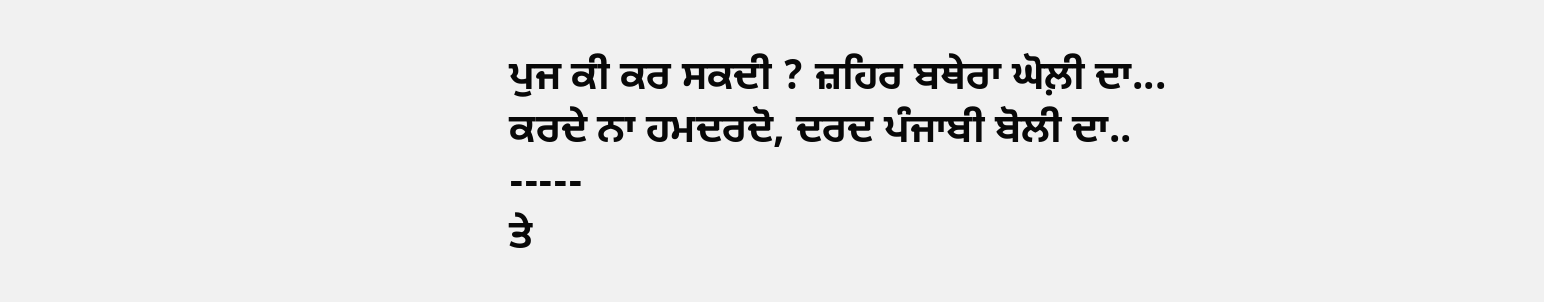ਪੁਜ ਕੀ ਕਰ ਸਕਦੀ ? ਜ਼ਹਿਰ ਬਥੇਰਾ ਘੋਲ਼ੀ ਦਾ...
ਕਰਦੇ ਨਾ ਹਮਦਰਦੋ, ਦਰਦ ਪੰਜਾਬੀ ਬੋਲੀ ਦਾ..
-----
ਤੇ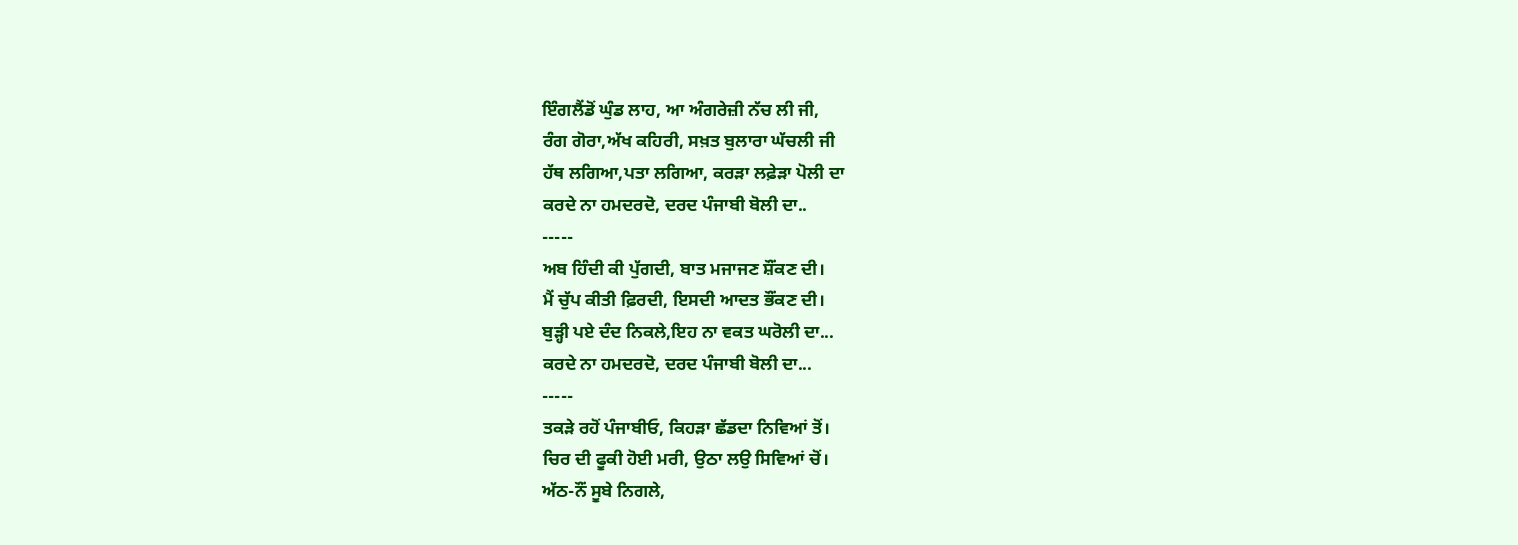ਇੰਗਲੈਂਡੋਂ ਘੁੰਡ ਲਾਹ, ਆ ਅੰਗਰੇਜ਼ੀ ਨੱਚ ਲੀ ਜੀ,
ਰੰਗ ਗੋਰਾ,ਅੱਖ ਕਹਿਰੀ, ਸਖ਼ਤ ਬੁਲਾਰਾ ਘੱਚਲੀ ਜੀ
ਹੱਥ ਲਗਿਆ,ਪਤਾ ਲਗਿਆ, ਕਰੜਾ ਲਫ਼ੇੜਾ ਪੋਲੀ ਦਾ
ਕਰਦੇ ਨਾ ਹਮਦਰਦੋ, ਦਰਦ ਪੰਜਾਬੀ ਬੋਲੀ ਦਾ..
-----
ਅਬ ਹਿੰਦੀ ਕੀ ਪੁੱਗਦੀ, ਬਾਤ ਮਜਾਜਣ ਸ਼ੌਂਕਣ ਦੀ।
ਮੈਂ ਚੁੱਪ ਕੀਤੀ ਫ਼ਿਰਦੀ, ਇਸਦੀ ਆਦਤ ਭੌਂਕਣ ਦੀ।
ਬੁੜ੍ਹੀ ਪਏ ਦੰਦ ਨਿਕਲੇ,ਇਹ ਨਾ ਵਕਤ ਘਰੋਲੀ ਦਾ...
ਕਰਦੇ ਨਾ ਹਮਦਰਦੋ, ਦਰਦ ਪੰਜਾਬੀ ਬੋਲੀ ਦਾ...
-----
ਤਕੜੇ ਰਹੋਂ ਪੰਜਾਬੀਓ, ਕਿਹੜਾ ਛੱਡਦਾ ਨਿਵਿਆਂ ਤੋਂ।
ਚਿਰ ਦੀ ਫੂਕੀ ਹੋਈ ਮਰੀ, ਉਠਾ ਲਉ ਸਿਵਿਆਂ ਚੋਂ।
ਅੱਠ-ਨੌਂ ਸੂਬੇ ਨਿਗਲੇ,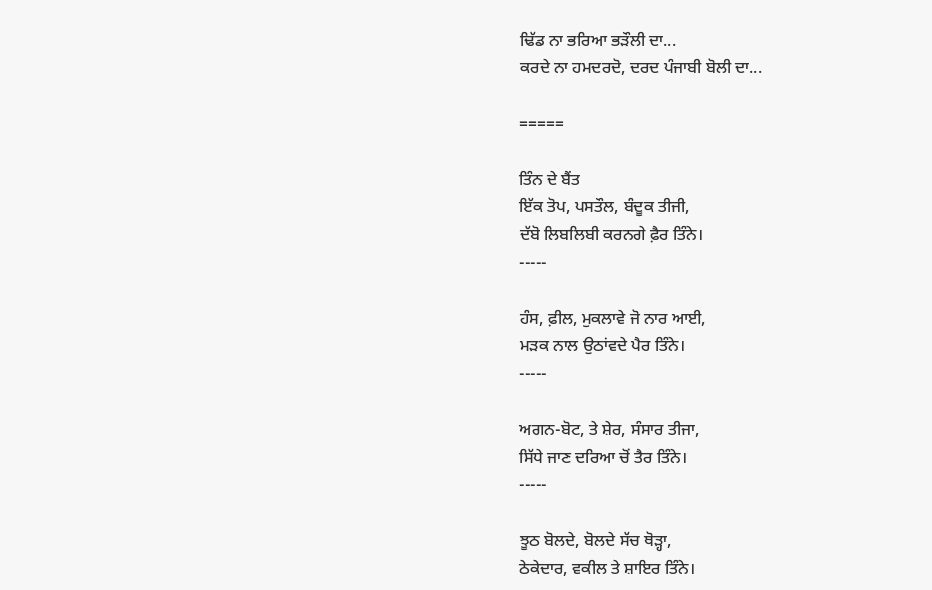ਢਿੱਡ ਨਾ ਭਰਿਆ ਭੜੌਲੀ ਦਾ...
ਕਰਦੇ ਨਾ ਹਮਦਰਦੋ, ਦਰਦ ਪੰਜਾਬੀ ਬੋਲੀ ਦਾ...

=====

ਤਿੰਨ ਦੇ ਬੈਂਤ
ਇੱਕ ਤੋਪ, ਪਸਤੌਲ, ਬੰਦੂਕ ਤੀਜੀ,
ਦੱਬੋ ਲਿਬਲਿਬੀ ਕਰਨਗੇ ਫ਼ੈਰ ਤਿੰਨੇ।
-----

ਹੰਸ, ਫ਼ੀਲ, ਮੁਕਲਾਵੇ ਜੋ ਨਾਰ ਆਈ,
ਮੜਕ ਨਾਲ ਉਠਾਂਵਦੇ ਪੈਰ ਤਿੰਨੇ।
-----

ਅਗਨ-ਬੋਟ, ਤੇ ਸ਼ੇਰ, ਸੰਸਾਰ ਤੀਜਾ,
ਸਿੱਧੇ ਜਾਣ ਦਰਿਆ ਚੋਂ ਤੈਰ ਤਿੰਨੇ।
-----

ਝੂਠ ਬੋਲਦੇ, ਬੋਲਦੇ ਸੱਚ ਥੋੜ੍ਹਾ,
ਠੇਕੇਦਾਰ, ਵਕੀਲ ਤੇ ਸ਼ਾਇਰ ਤਿੰਨੇ।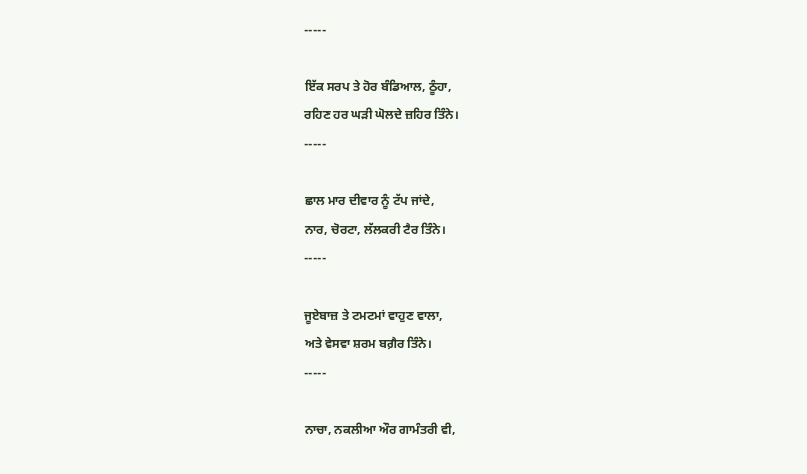-----

ਇੱਕ ਸਰਪ ਤੇ ਹੋਰ ਬੰਡਿਆਲ, ਠੂੰਹਾ,
ਰਹਿਣ ਹਰ ਘੜੀ ਘੋਲਦੇ ਜ਼ਹਿਰ ਤਿੰਨੇ।
-----

ਛਾਲ ਮਾਰ ਦੀਵਾਰ ਨੂੰ ਟੱਪ ਜਾਂਦੇ,
ਨਾਰ, ਚੋਰਟਾ, ਲੱਲਕਰੀ ਟੈਰ ਤਿੰਨੇ।
-----

ਜੂਏਬਾਜ਼ ਤੇ ਟਮਟਮਾਂ ਵਾਹੁਣ ਵਾਲਾ,
ਅਤੇ ਵੇਸਵਾ ਸ਼ਰਮ ਬਗ਼ੈਰ ਤਿੰਨੇ।
-----

ਨਾਚਾ, ਨਕਲੀਆ ਔਰ ਗਾਮੰਤਰੀ ਵੀ,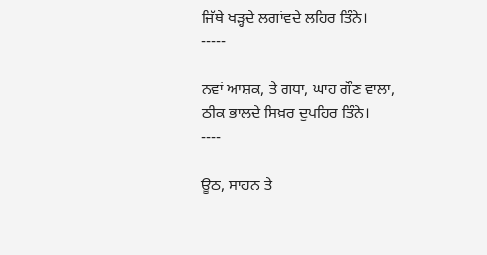ਜਿੱਥੇ ਖੜ੍ਹਦੇ ਲਗਾਂਵਦੇ ਲਹਿਰ ਤਿੰਨੇ।
-----

ਨਵਾਂ ਆਸ਼ਕ, ਤੇ ਗਧਾ, ਘਾਹ ਗੌਣ ਵਾਲਾ,
ਠੀਕ ਭਾਲਦੇ ਸਿਖ਼ਰ ਦੁਪਹਿਰ ਤਿੰਨੇ।
----

ਊਠ, ਸਾਹਨ ਤੇ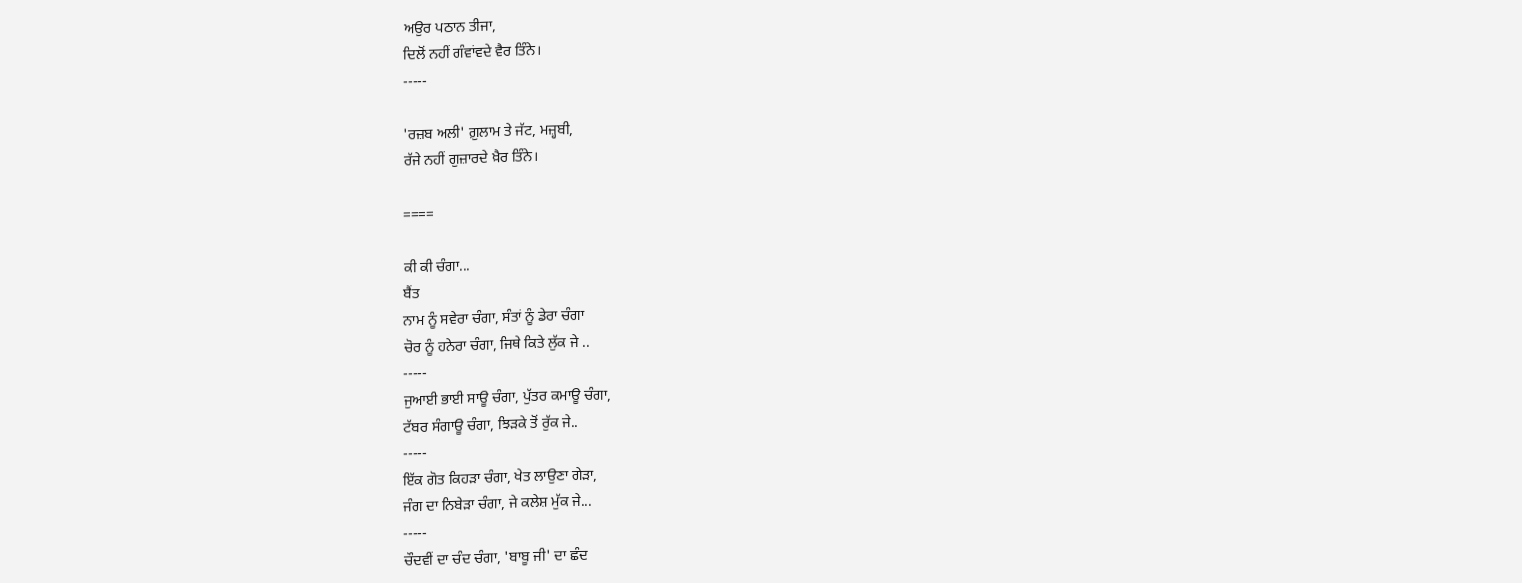ਅਉਰ ਪਠਾਨ ਤੀਜਾ,
ਦਿਲੋਂ ਨਹੀਂ ਗੰਵਾਂਵਦੇ ਵੈਰ ਤਿੰਨੇ।
-----

'ਰਜ਼ਬ ਅਲੀ' ਗ਼ੁਲਾਮ ਤੇ ਜੱਟ, ਮਜ਼੍ਹਬੀ,
ਰੱਜੇ ਨਹੀਂ ਗੁਜ਼ਾਰਦੇ ਖ਼ੈਰ ਤਿੰਨੇ।

====

ਕੀ ਕੀ ਚੰਗਾ...
ਬੈਂਤ
ਨਾਮ ਨੂੰ ਸਵੇਰਾ ਚੰਗਾ, ਸੰਤਾਂ ਨੂੰ ਡੇਰਾ ਚੰਗਾ
ਚੋਰ ਨੂੰ ਹਨੇਰਾ ਚੰਗਾ, ਜਿਥੇ ਕਿਤੇ ਲੁੱਕ ਜੇ ..
-----
ਜੁਆਈ ਭਾਈ ਸਾਊ ਚੰਗਾ, ਪੁੱਤਰ ਕਮਾਊ ਚੰਗਾ,
ਟੱਬਰ ਸੰਗਾਊ ਚੰਗਾ, ਝਿੜਕੇ ਤੋਂ ਰੁੱਕ ਜੇ..
-----
ਇੱਕ ਗੋਤ ਕਿਹੜਾ ਚੰਗਾ, ਖੇਤ ਲਾਉਣਾ ਗੇੜਾ,
ਜੰਗ ਦਾ ਨਿਬੇੜਾ ਚੰਗਾ, ਜੇ ਕਲੇਸ਼ ਮੁੱਕ ਜੇ...
-----
ਚੌਦਵੀਂ ਦਾ ਚੰਦ ਚੰਗਾ, 'ਬਾਬੂ ਜੀ' ਦਾ ਛੰਦ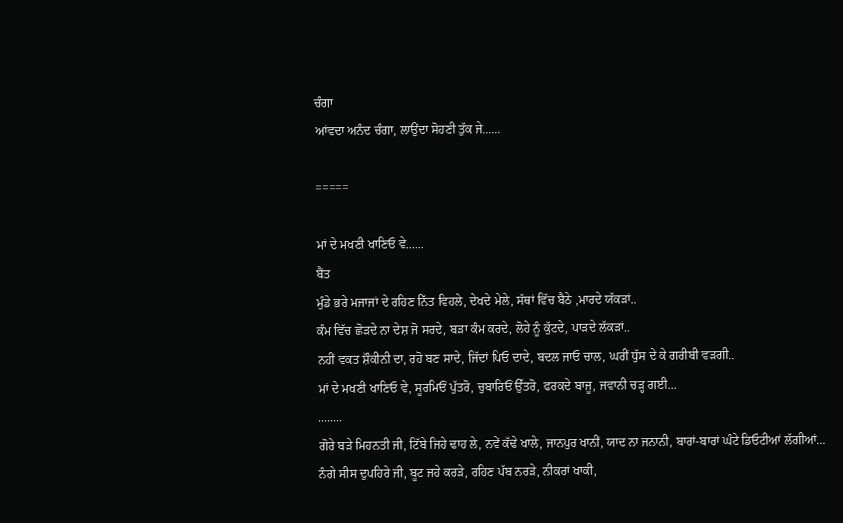ਚੰਗਾ
ਆਂਵਦਾ ਅਨੰਦ ਚੰਗਾ, ਲਾਉਂਦਾ ਸੋਹਣੀ ਤੁੱਕ ਜੇ......

=====

ਮਾਂ ਦੇ ਮਖਣੀ ਖਾਣਿਓ ਵੇ......
ਬੈਂਤ
ਮੁੰਡੇ ਭਰੇ ਮਜਾਜਾਂ ਦੇ ਰਹਿਣ ਨਿੱਤ ਵਿਹਲੇ, ਦੇਖਦੇ ਮੇਲੇ, ਸੱਥਾਂ ਵਿੱਚ ਬੈਠੇ ,ਮਾਰਦੇ ਯੱਕੜਾਂ..
ਕੰਮ ਵਿੱਚ ਛੋੜਦੇ ਨਾ ਦੇਸ਼ ਜੋ ਸਰਦੇ, ਬੜਾ ਕੰਮ ਕਰਦੇ, ਲੋਹੇ ਨੂੰ ਕੁੱਟਦੇ, ਪਾੜਦੇ ਲੱਕੜਾਂ..
ਨਹੀਂ ਵਕਤ ਸ਼ੌਕੀਨੀ ਦਾ, ਰਹੋ ਬਣ ਸਾਦੇ, ਜਿੱਦਾਂ ਪਿਓ ਦਾਦੇ, ਬਦਲ ਜਾਓ ਚਾਲ, ਘਰੀਂ ਧੁੱਸ ਦੇ ਕੇ ਗਰੀਬੀ ਵੜਗੀ..
ਮਾਂ ਦੇ ਮਖਣੀ ਖਾਣਿਓ ਵੇ, ਸੂਰਮਿਓਂ ਪੁੱਤਰੋ, ਚੁਬਾਰਿਓਂ ਉੱਤਰੋ, ਫਰਕਦੇ ਬਾਜੂ, ਜਵਾਨੀ ਚੜ੍ਹ ਗਈ...
........
ਗੋਰੇ ਬੜੇ ਮਿਹਨਤੀ ਜੀ, ਟਿੱਬੇ ਜਿਹੇ ਢਾਹ ਲੇ, ਨਵੇਂ ਕੱਢੇ ਖਾਲੇ, ਜਾਨਪੁਰ ਖਾਨੀਂ, ਯਾਦ ਨਾ ਜਨਾਨੀ, ਬਾਰਾਂ-ਬਾਰਾਂ ਘੰਟੇ ਡਿਓਟੀਆਂ ਲੱਗੀਆਂ...
ਨੰਗੇ ਸੀਸ ਦੁਪਹਿਰੇ ਜੀ, ਬੂਟ ਜਹੇ ਕਰੜੇ, ਰਹਿਣ ਪੱਬ ਨਰੜੇ, ਨੀਕਰਾਂ ਖਾਕੀ,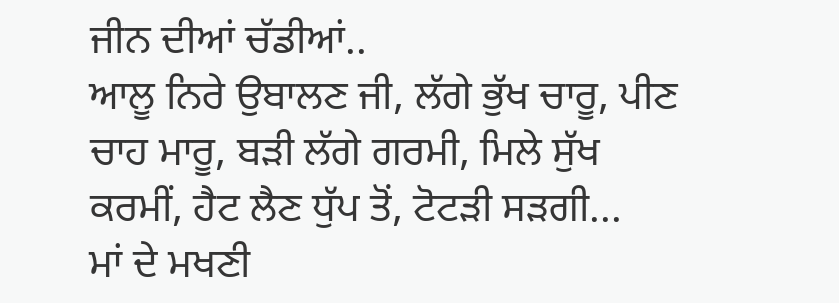ਜੀਨ ਦੀਆਂ ਚੱਡੀਆਂ..
ਆਲੂ ਨਿਰੇ ਉਬਾਲਣ ਜੀ, ਲੱਗੇ ਭੁੱਖ ਚਾਰੂ, ਪੀਣ ਚਾਹ ਮਾਰੂ, ਬੜੀ ਲੱਗੇ ਗਰਮੀ, ਮਿਲੇ ਸੁੱਖ ਕਰਮੀਂ, ਹੈਟ ਲੈਣ ਧੁੱਪ ਤੋਂ, ਟੋਟੜੀ ਸੜਗੀ...
ਮਾਂ ਦੇ ਮਖਣੀ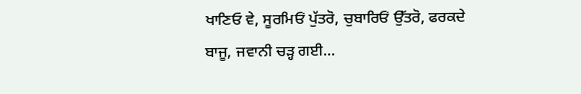ਖਾਣਿਓ ਵੇ, ਸੂਰਮਿਓਂ ਪੁੱਤਰੋ, ਚੁਬਾਰਿਓਂ ਉੱਤਰੋ, ਫਰਕਦੇ ਬਾਜੂ, ਜਵਾਨੀ ਚੜ੍ਹ ਗਈ...